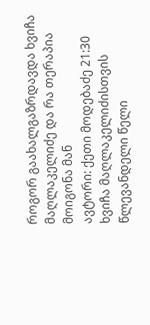როგორ გაახალგაზრდავდა ხვიჩა მაღლაკელიძე და რა თერაპია მოიგონა მან
ავტორი: ქეთი მოდებაძე 21:30
ხვიჩა მაღლაკელიძისთვის წლევანდელი წელი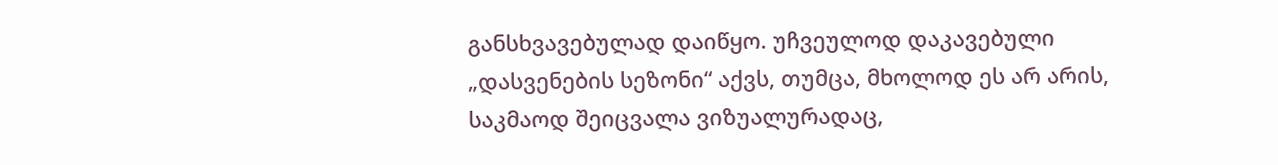განსხვავებულად დაიწყო. უჩვეულოდ დაკავებული „დასვენების სეზონი“ აქვს, თუმცა, მხოლოდ ეს არ არის, საკმაოდ შეიცვალა ვიზუალურადაც,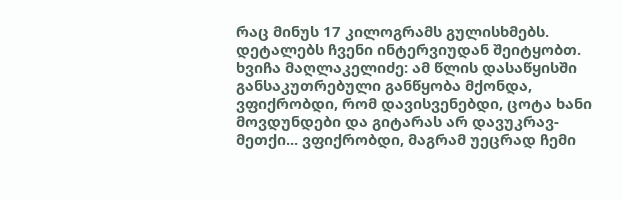რაც მინუს 17 კილოგრამს გულისხმებს. დეტალებს ჩვენი ინტერვიუდან შეიტყობთ.
ხვიჩა მაღლაკელიძე: ამ წლის დასაწყისში განსაკუთრებული განწყობა მქონდა, ვფიქრობდი, რომ დავისვენებდი, ცოტა ხანი მოვდუნდები და გიტარას არ დავუკრავ-მეთქი... ვფიქრობდი, მაგრამ უეცრად ჩემი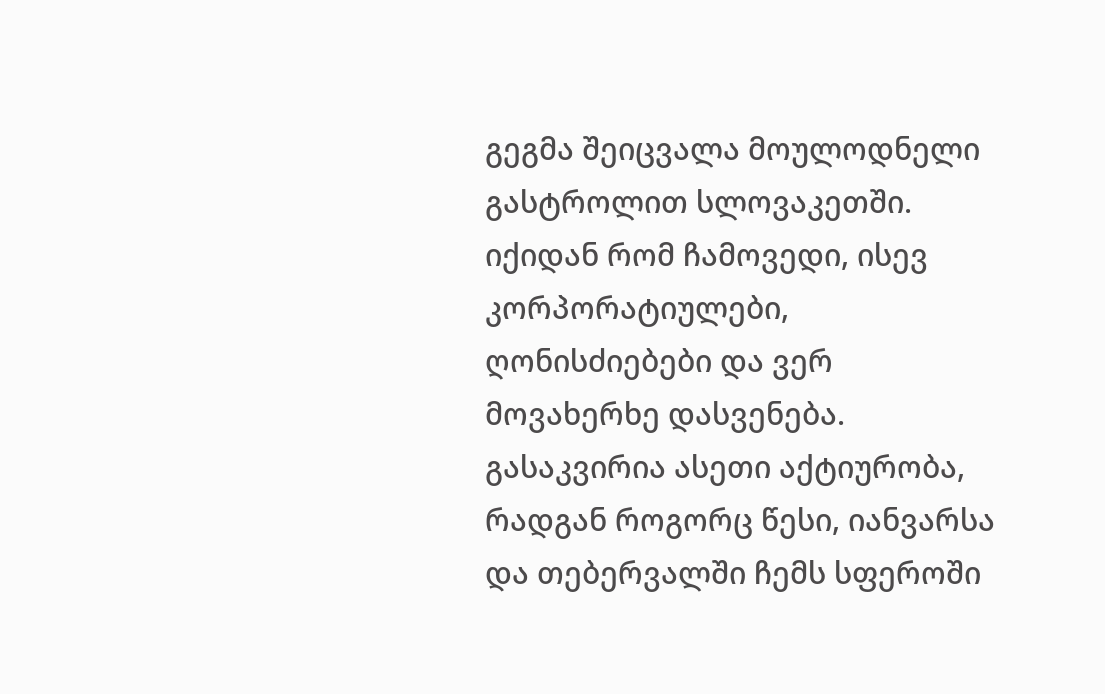გეგმა შეიცვალა მოულოდნელი გასტროლით სლოვაკეთში. იქიდან რომ ჩამოვედი, ისევ კორპორატიულები, ღონისძიებები და ვერ მოვახერხე დასვენება. გასაკვირია ასეთი აქტიურობა, რადგან როგორც წესი, იანვარსა და თებერვალში ჩემს სფეროში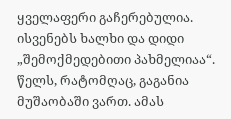ყველაფერი გაჩერებულია. ისვენებს ხალხი და დიდი „შემოქმედებითი პახმელიაა“. წელს, რატომღაც, გაგანია მუშაობაში ვართ. ამას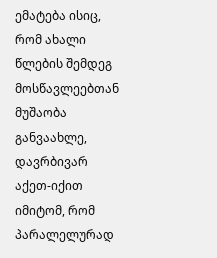ემატება ისიც, რომ ახალი წლების შემდეგ მოსწავლეებთან მუშაობა განვაახლე, დავრბივარ აქეთ-იქით იმიტომ, რომ პარალელურად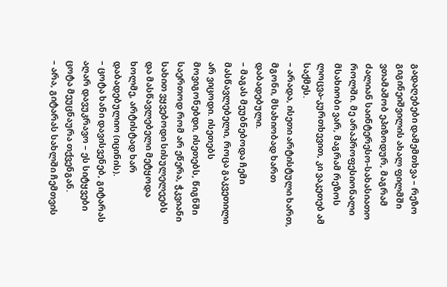გადაღებები დამემთხვა – რეზო გიგინეიშვილის ახალ ფილმში ვთამაშობ ეპიზოდურ, მაგრამ ძალიან საინტერესო-სახასიათო როლში. მე არაპროფესიონალი მსახიობი ვარ, მაგრამ რეზოს ლოცვა-კურთხევით, კი ვაკეთებ ამ საქმეს.
– არადა, ისეთი არტისტული ხართ, მგონი, მსახიობად ხართ დაბადებული.
– მაგას მეუბნებოდა ჩემი მასწავლებელი, როცა გაკვეთილი არ ვიცოდი. ისეთებს მოვიგონებდი, ისეთებს, წიგნში საერთოდ რომ არ ეწერა, ჭკვიანი სახით ვყვებოდი სისულელეებს და მასწავლებელი მეტყოდა ხოლმე, არტისტად ხარ დაბადებულიო (იცინის).
– ცოტა ხანი დავისვენებ, გიტარას აღარ დავუკრავო – ეს სიტყვები ცოტა მეუცნაურა თქვენგან.
– არა, გიტარას სახლში ჩემთვის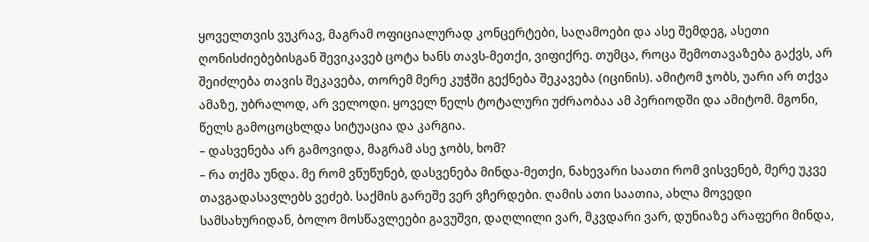ყოველთვის ვუკრავ, მაგრამ ოფიციალურად კონცერტები, საღამოები და ასე შემდეგ, ასეთი ღონისძიებებისგან შევიკავებ ცოტა ხანს თავს-მეთქი, ვიფიქრე. თუმცა, როცა შემოთავაზება გაქვს, არ შეიძლება თავის შეკავება, თორემ მერე კუჭში გექნება შეკავება (იცინის). ამიტომ ჯობს, უარი არ თქვა ამაზე, უბრალოდ, არ ველოდი. ყოველ წელს ტოტალური უძრაობაა ამ პერიოდში და ამიტომ. მგონი, წელს გამოცოცხლდა სიტუაცია და კარგია.
– დასვენება არ გამოვიდა, მაგრამ ასე ჯობს, ხომ?
– რა თქმა უნდა. მე რომ ვწუწუნებ, დასვენება მინდა-მეთქი, ნახევარი საათი რომ ვისვენებ, მერე უკვე თავგადასავლებს ვეძებ. საქმის გარეშე ვერ ვჩერდები. ღამის ათი საათია, ახლა მოვედი სამსახურიდან, ბოლო მოსწავლეები გავუშვი, დაღლილი ვარ, მკვდარი ვარ, დუნიაზე არაფერი მინდა,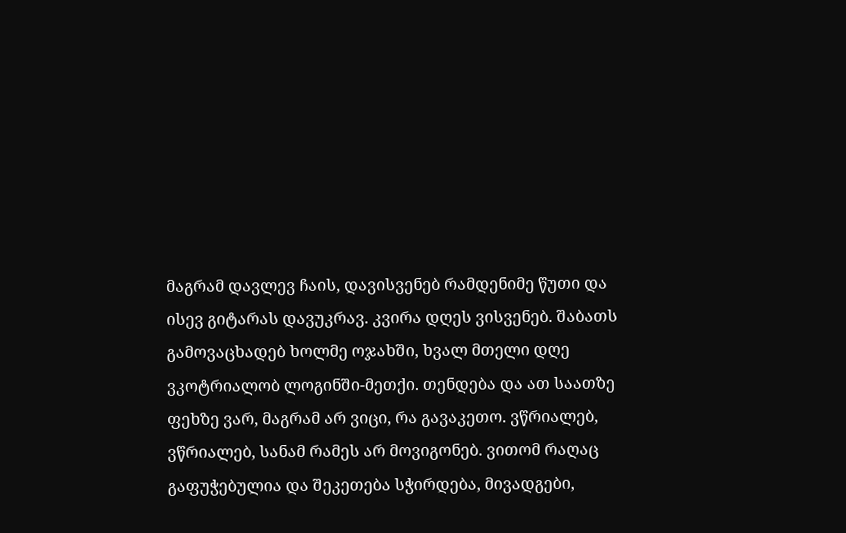მაგრამ დავლევ ჩაის, დავისვენებ რამდენიმე წუთი და ისევ გიტარას დავუკრავ. კვირა დღეს ვისვენებ. შაბათს გამოვაცხადებ ხოლმე ოჯახში, ხვალ მთელი დღე ვკოტრიალობ ლოგინში-მეთქი. თენდება და ათ საათზე ფეხზე ვარ, მაგრამ არ ვიცი, რა გავაკეთო. ვწრიალებ, ვწრიალებ, სანამ რამეს არ მოვიგონებ. ვითომ რაღაც გაფუჭებულია და შეკეთება სჭირდება, მივადგები,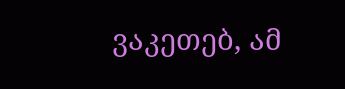ვაკეთებ, ამ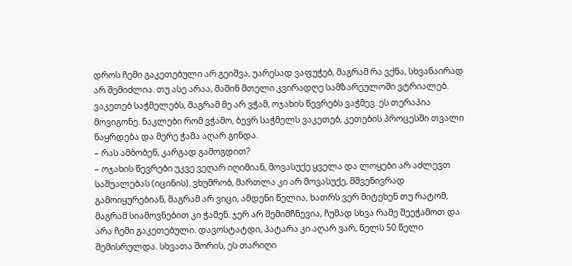დროს ჩემი გაკეთებული არ გეიშვა, უარესად ვაფუჭებ, მაგრამ რა ვქნა, სხვანაირად არ შემიძლია. თუ ასე არაა, მაშინ მთელი კვირადღე სამზარეულოში ვტრიალებ. ვაკეთებ საჭმელებს, მაგრამ მე არ ვჭამ, ოჯახის წევრებს ვაჭმევ. ეს თერაპია მოვიგონე. ნაკლები რომ ვჭამო, ბევრ საჭმელს ვაკეთებ, კეთების პროცესში თვალი ნაყრდება და მერე ჭამა აღარ გინდა.
– რას ამბობენ, კარგად გამოგდით?
– ოჯახის წევრები უკვე ვეღარ იღიმიან, მოვასუქე ყველა და ლოყები არ აძლევთ საშუალებას (იცინის). ვხუმრობ, მართლა კი არ მოვასუქე, მშვენივრად გამოიყურებიან, მაგრამ არ ვიცი, ამდენი წელია, ხათრს ვერ მიტეხენ თუ რატომ, მაგრამ სიამოვნებით კი ჭამენ. ჯერ არ შემიმჩნევია, ჩუმად სხვა რამე შეეჭამოთ და არა ჩემი გაკეთებული. დავოსტატდი, პატარა კი აღარ ვარ, წელს 50 წელი შემისრულდა. სხვათა შორის, ეს თარიღი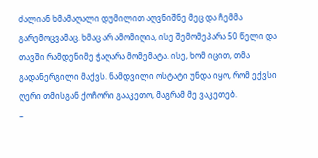ძალიან ხმამაღალი დუმილით აღვნიშნე მეც და ჩემმა გარემოცვამაც. ხმაც არ ამომიღია, ისე შემომეპარა 50 წელი და თავში რამდენიმე ჭაღარა მომემატა. ისე, ხომ იცით, თმა გადანერგილი მაქვს. ნამდვილი ოსტატი უნდა იყო, რომ ექვსი ღერი თმისგან ქოჩორი გააკეთო, მაგრამ მე ვაკეთებ.
–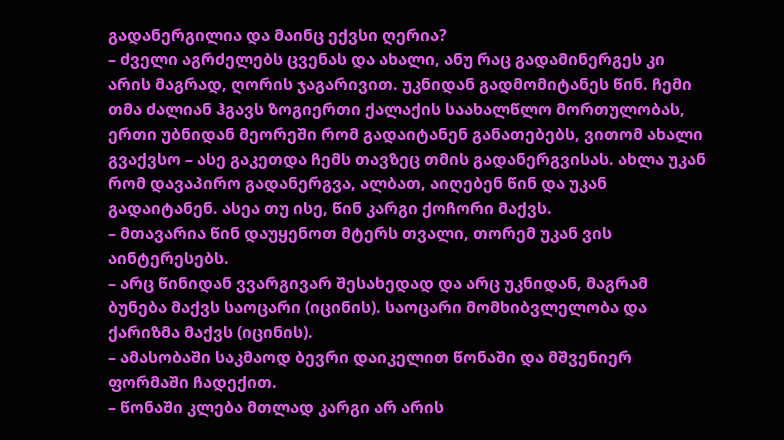გადანერგილია და მაინც ექვსი ღერია?
– ძველი აგრძელებს ცვენას და ახალი, ანუ რაც გადამინერგეს კი არის მაგრად, ღორის ჯაგარივით. უკნიდან გადმომიტანეს წინ. ჩემი თმა ძალიან ჰგავს ზოგიერთი ქალაქის საახალწლო მორთულობას, ერთი უბნიდან მეორეში რომ გადაიტანენ განათებებს, ვითომ ახალი გვაქვსო – ასე გაკეთდა ჩემს თავზეც თმის გადანერგვისას. ახლა უკან რომ დავაპირო გადანერგვა, ალბათ, აიღებენ წინ და უკან გადაიტანენ. ასეა თუ ისე, წინ კარგი ქოჩორი მაქვს.
– მთავარია წინ დაუყენოთ მტერს თვალი, თორემ უკან ვის აინტერესებს.
– არც წინიდან ვვარგივარ შესახედად და არც უკნიდან, მაგრამ ბუნება მაქვს საოცარი (იცინის). საოცარი მომხიბვლელობა და ქარიზმა მაქვს (იცინის).
– ამასობაში საკმაოდ ბევრი დაიკელით წონაში და მშვენიერ ფორმაში ჩადექით.
– წონაში კლება მთლად კარგი არ არის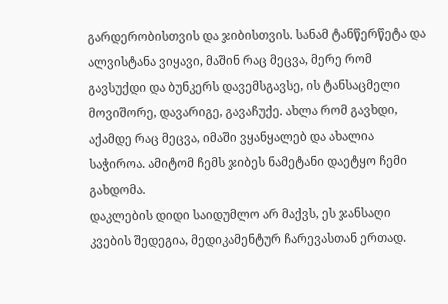გარდერობისთვის და ჯიბისთვის. სანამ ტანწერწეტა და ალვისტანა ვიყავი, მაშინ რაც მეცვა, მერე რომ გავსუქდი და ბუნკერს დავემსგავსე, ის ტანსაცმელი მოვიშორე, დავარიგე, გავაჩუქე. ახლა რომ გავხდი, აქამდე რაც მეცვა, იმაში ვყანყალებ და ახალია საჭიროა. ამიტომ ჩემს ჯიბეს ნამეტანი დაეტყო ჩემი გახდომა.
დაკლების დიდი საიდუმლო არ მაქვს, ეს ჯანსაღი კვების შედეგია, მედიკამენტურ ჩარევასთან ერთად.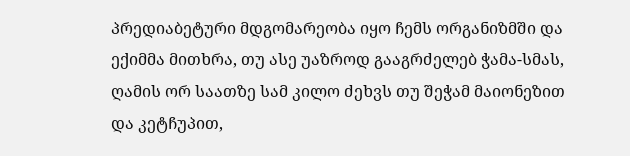პრედიაბეტური მდგომარეობა იყო ჩემს ორგანიზმში და ექიმმა მითხრა, თუ ასე უაზროდ გააგრძელებ ჭამა-სმას, ღამის ორ საათზე სამ კილო ძეხვს თუ შეჭამ მაიონეზით და კეტჩუპით,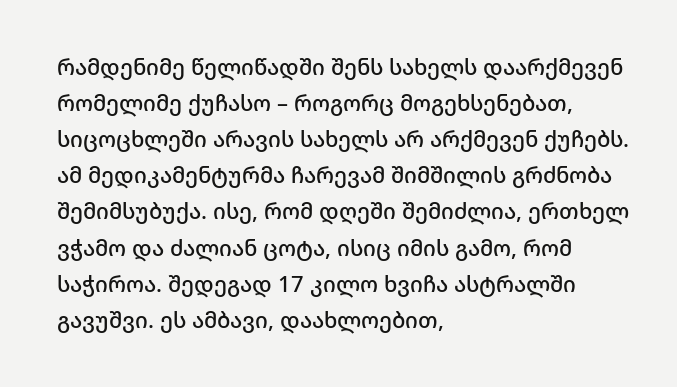რამდენიმე წელიწადში შენს სახელს დაარქმევენ რომელიმე ქუჩასო – როგორც მოგეხსენებათ, სიცოცხლეში არავის სახელს არ არქმევენ ქუჩებს. ამ მედიკამენტურმა ჩარევამ შიმშილის გრძნობა შემიმსუბუქა. ისე, რომ დღეში შემიძლია, ერთხელ ვჭამო და ძალიან ცოტა, ისიც იმის გამო, რომ საჭიროა. შედეგად 17 კილო ხვიჩა ასტრალში გავუშვი. ეს ამბავი, დაახლოებით,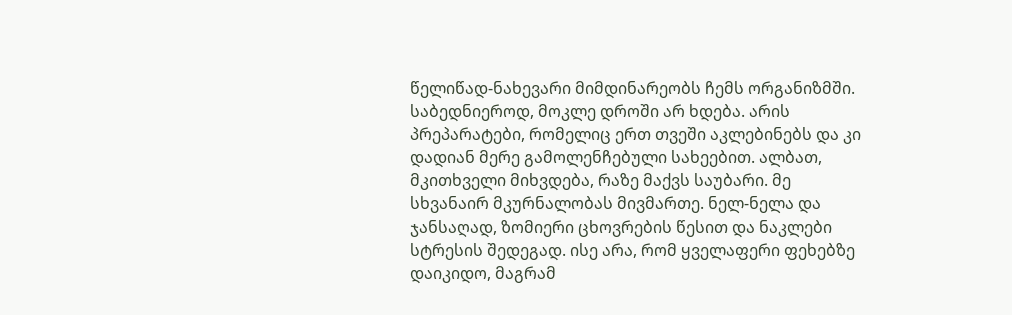წელიწად-ნახევარი მიმდინარეობს ჩემს ორგანიზმში. საბედნიეროდ, მოკლე დროში არ ხდება. არის პრეპარატები, რომელიც ერთ თვეში აკლებინებს და კი დადიან მერე გამოლენჩებული სახეებით. ალბათ, მკითხველი მიხვდება, რაზე მაქვს საუბარი. მე სხვანაირ მკურნალობას მივმართე. ნელ-ნელა და ჯანსაღად, ზომიერი ცხოვრების წესით და ნაკლები სტრესის შედეგად. ისე არა, რომ ყველაფერი ფეხებზე დაიკიდო, მაგრამ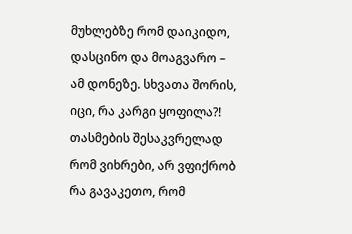მუხლებზე რომ დაიკიდო, დასცინო და მოაგვარო – ამ დონეზე. სხვათა შორის, იცი, რა კარგი ყოფილა?!
თასმების შესაკვრელად რომ ვიხრები, არ ვფიქრობ რა გავაკეთო, რომ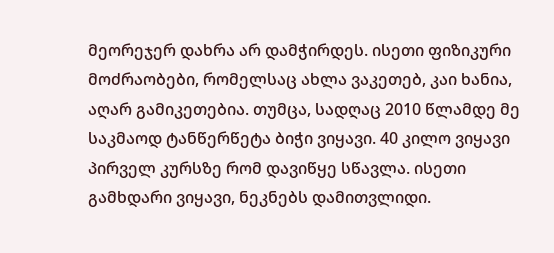მეორეჯერ დახრა არ დამჭირდეს. ისეთი ფიზიკური მოძრაობები, რომელსაც ახლა ვაკეთებ, კაი ხანია, აღარ გამიკეთებია. თუმცა, სადღაც 2010 წლამდე მე საკმაოდ ტანწერწეტა ბიჭი ვიყავი. 40 კილო ვიყავი პირველ კურსზე რომ დავიწყე სწავლა. ისეთი გამხდარი ვიყავი, ნეკნებს დამითვლიდი.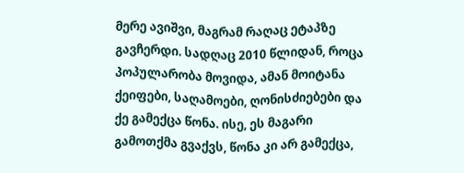მერე ავიშვი, მაგრამ რაღაც ეტაპზე გავჩერდი. სადღაც 2010 წლიდან, როცა პოპულარობა მოვიდა, ამან მოიტანა ქეიფები, საღამოები, ღონისძიებები და ქე გამექცა წონა. ისე, ეს მაგარი გამოთქმა გვაქვს, წონა კი არ გამექცა,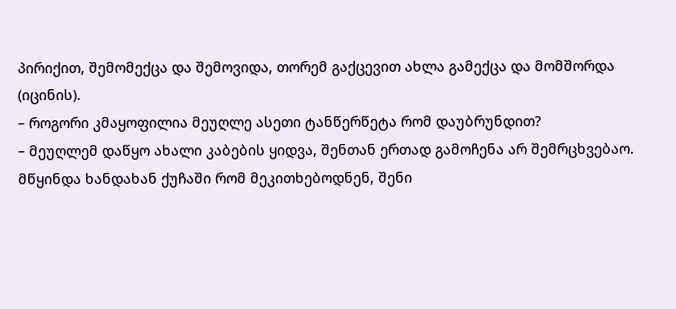პირიქით, შემომექცა და შემოვიდა, თორემ გაქცევით ახლა გამექცა და მომშორდა (იცინის).
– როგორი კმაყოფილია მეუღლე ასეთი ტანწერწეტა რომ დაუბრუნდით?
– მეუღლემ დაწყო ახალი კაბების ყიდვა, შენთან ერთად გამოჩენა არ შემრცხვებაო. მწყინდა ხანდახან ქუჩაში რომ მეკითხებოდნენ, შენი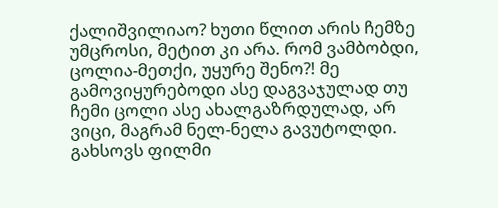ქალიშვილიაო? ხუთი წლით არის ჩემზე უმცროსი, მეტით კი არა. რომ ვამბობდი, ცოლია-მეთქი, უყურე შენო?! მე გამოვიყურებოდი ასე დაგვაჯულად თუ ჩემი ცოლი ასე ახალგაზრდულად, არ ვიცი, მაგრამ ნელ-ნელა გავუტოლდი. გახსოვს ფილმი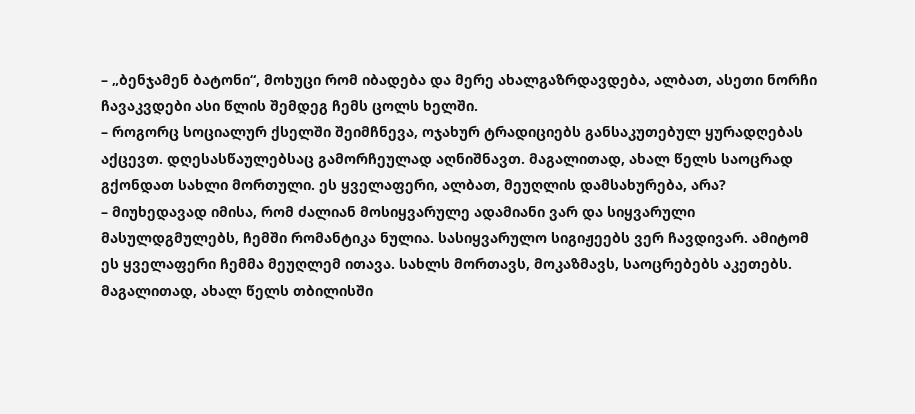– „ბენჯამენ ბატონი“, მოხუცი რომ იბადება და მერე ახალგაზრდავდება, ალბათ, ასეთი ნორჩი ჩავაკვდები ასი წლის შემდეგ ჩემს ცოლს ხელში.
– როგორც სოციალურ ქსელში შეიმჩნევა, ოჯახურ ტრადიციებს განსაკუთებულ ყურადღებას აქცევთ. დღესასწაულებსაც გამორჩეულად აღნიშნავთ. მაგალითად, ახალ წელს საოცრად გქონდათ სახლი მორთული. ეს ყველაფერი, ალბათ, მეუღლის დამსახურება, არა?
– მიუხედავად იმისა, რომ ძალიან მოსიყვარულე ადამიანი ვარ და სიყვარული მასულდგმულებს, ჩემში რომანტიკა ნულია. სასიყვარულო სიგიჟეებს ვერ ჩავდივარ. ამიტომ ეს ყველაფერი ჩემმა მეუღლემ ითავა. სახლს მორთავს, მოკაზმავს, საოცრებებს აკეთებს. მაგალითად, ახალ წელს თბილისში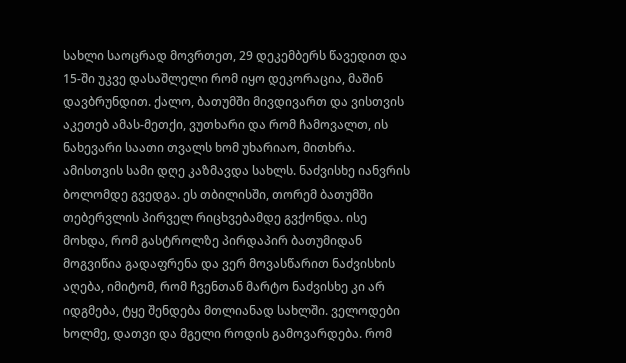სახლი საოცრად მოვრთეთ, 29 დეკემბერს წავედით და 15-ში უკვე დასაშლელი რომ იყო დეკორაცია, მაშინ დავბრუნდით. ქალო, ბათუმში მივდივართ და ვისთვის აკეთებ ამას-მეთქი, ვუთხარი და რომ ჩამოვალთ, ის ნახევარი საათი თვალს ხომ უხარიაო, მითხრა. ამისთვის სამი დღე კაზმავდა სახლს. ნაძვისხე იანვრის ბოლომდე გვედგა. ეს თბილისში, თორემ ბათუმში თებერვლის პირველ რიცხვებამდე გვქონდა. ისე მოხდა, რომ გასტროლზე პირდაპირ ბათუმიდან მოგვიწია გადაფრენა და ვერ მოვასწარით ნაძვისხის აღება, იმიტომ, რომ ჩვენთან მარტო ნაძვისხე კი არ იდგმება, ტყე შენდება მთლიანად სახლში. ველოდები ხოლმე, დათვი და მგელი როდის გამოვარდება. რომ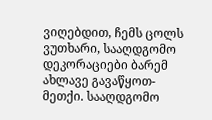ვიღებდით, ჩემს ცოლს ვუთხარი, სააღდგომო დეკორაციები ბარემ ახლავე გავაწყოთ-მეთქი. სააღდგომო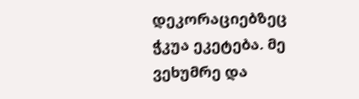დეკორაციებზეც ჭკუა ეკეტება. მე ვეხუმრე და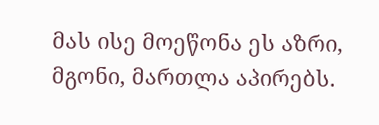მას ისე მოეწონა ეს აზრი, მგონი, მართლა აპირებს.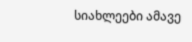სიახლეები ამავე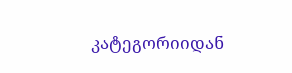კატეგორიიდან